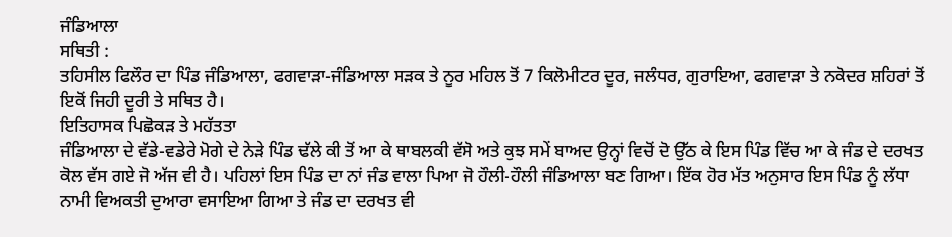ਜੰਡਿਆਲਾ
ਸਥਿਤੀ :
ਤਹਿਸੀਲ ਫਿਲੌਰ ਦਾ ਪਿੰਡ ਜੰਡਿਆਲਾ, ਫਗਵਾੜਾ-ਜੰਡਿਆਲਾ ਸੜਕ ਤੇ ਨੂਰ ਮਹਿਲ ਤੋਂ 7 ਕਿਲੋਮੀਟਰ ਦੂਰ, ਜਲੰਧਰ, ਗੁਰਾਇਆ, ਫਗਵਾੜਾ ਤੇ ਨਕੋਦਰ ਸ਼ਹਿਰਾਂ ਤੋਂ ਇਕੋਂ ਜਿਹੀ ਦੂਰੀ ਤੇ ਸਥਿਤ ਹੈ।
ਇਤਿਹਾਸਕ ਪਿਛੋਕੜ ਤੇ ਮਹੱਤਤਾ
ਜੰਡਿਆਲਾ ਦੇ ਵੱਡੇ-ਵਡੇਰੇ ਮੋਗੇ ਦੇ ਨੇੜੇ ਪਿੰਡ ਢੱਲੇ ਕੀ ਤੋਂ ਆ ਕੇ ਥਾਬਲਕੀ ਵੱਸੋ ਅਤੇ ਕੁਝ ਸਮੇਂ ਬਾਅਦ ਉਨ੍ਹਾਂ ਵਿਚੋਂ ਦੋ ਉੱਠ ਕੇ ਇਸ ਪਿੰਡ ਵਿੱਚ ਆ ਕੇ ਜੰਡ ਦੇ ਦਰਖਤ ਕੋਲ ਵੱਸ ਗਏ ਜੋ ਅੱਜ ਵੀ ਹੈ। ਪਹਿਲਾਂ ਇਸ ਪਿੰਡ ਦਾ ਨਾਂ ਜੰਡ ਵਾਲਾ ਪਿਆ ਜੋ ਹੌਲੀ-ਹੌਲੀ ਜੰਡਿਆਲਾ ਬਣ ਗਿਆ। ਇੱਕ ਹੋਰ ਮੱਤ ਅਨੁਸਾਰ ਇਸ ਪਿੰਡ ਨੂੰ ਲੱਧਾ ਨਾਮੀ ਵਿਅਕਤੀ ਦੁਆਰਾ ਵਸਾਇਆ ਗਿਆ ਤੇ ਜੰਡ ਦਾ ਦਰਖਤ ਵੀ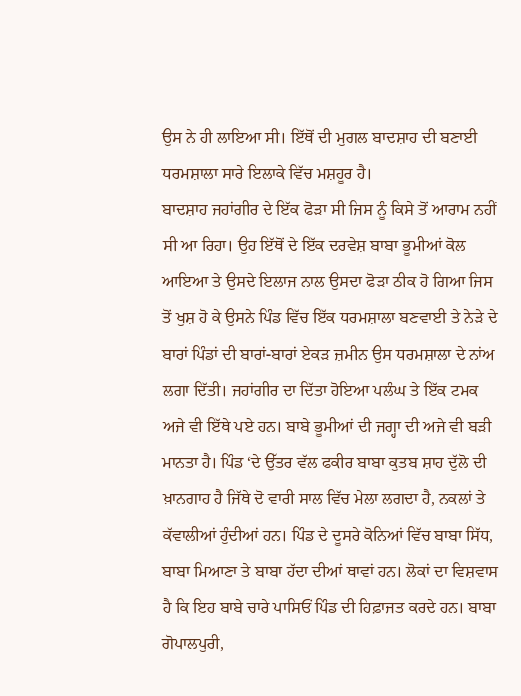ਉਸ ਨੇ ਹੀ ਲਾਇਆ ਸੀ। ਇੱਥੋਂ ਦੀ ਮੁਗਲ ਬਾਦਸ਼ਾਹ ਦੀ ਬਣਾਈ ਧਰਮਸ਼ਾਲਾ ਸਾਰੇ ਇਲਾਕੇ ਵਿੱਚ ਮਸ਼ਹੂਰ ਹੈ।
ਬਾਦਸ਼ਾਹ ਜਹਾਂਗੀਰ ਦੇ ਇੱਕ ਫੋੜਾ ਸੀ ਜਿਸ ਨੂੰ ਕਿਸੇ ਤੋਂ ਆਰਾਮ ਨਹੀਂ ਸੀ ਆ ਰਿਹਾ। ਉਹ ਇੱਥੋਂ ਦੇ ਇੱਕ ਦਰਵੇਸ਼ ਬਾਬਾ ਭੂਮੀਆਂ ਕੋਲ ਆਇਆ ਤੇ ਉਸਦੇ ਇਲਾਜ ਨਾਲ ਉਸਦਾ ਫੋੜਾ ਠੀਕ ਹੋ ਗਿਆ ਜਿਸ ਤੋਂ ਖੁਸ਼ ਹੋ ਕੇ ਉਸਨੇ ਪਿੰਡ ਵਿੱਚ ਇੱਕ ਧਰਮਸ਼ਾਲਾ ਬਣਵਾਈ ਤੇ ਨੇੜੇ ਦੇ ਬਾਰਾਂ ਪਿੰਡਾਂ ਦੀ ਬਾਰਾਂ-ਬਾਰਾਂ ਏਕੜ ਜ਼ਮੀਨ ਉਸ ਧਰਮਸ਼ਾਲਾ ਦੇ ਨਾਂਅ ਲਗਾ ਦਿੱਤੀ। ਜਹਾਂਗੀਰ ਦਾ ਦਿੱਤਾ ਹੋਇਆ ਪਲੰਘ ਤੇ ਇੱਕ ਟਮਕ ਅਜੇ ਵੀ ਇੱਥੇ ਪਏ ਹਨ। ਬਾਬੇ ਭੂਮੀਆਂ ਦੀ ਜਗ੍ਹਾ ਦੀ ਅਜੇ ਵੀ ਬੜੀ ਮਾਨਤਾ ਹੈ। ਪਿੰਡ ‘ਦੇ ਉੱਤਰ ਵੱਲ ਫਕੀਰ ਬਾਬਾ ਕੁਤਬ ਸ਼ਾਹ ਦੁੱਲੋ ਦੀ ਖ਼ਾਨਗਾਹ ਹੈ ਜਿੱਥੇ ਦੋ ਵਾਰੀ ਸਾਲ ਵਿੱਚ ਮੇਲਾ ਲਗਦਾ ਹੈ, ਨਕਲਾਂ ਤੇ ਕੱਵਾਲੀਆਂ ਹੁੰਦੀਆਂ ਹਨ। ਪਿੰਡ ਦੇ ਦੂਸਰੇ ਕੋਨਿਆਂ ਵਿੱਚ ਬਾਬਾ ਸਿੱਧ, ਬਾਬਾ ਮਿਆਣਾ ਤੇ ਬਾਬਾ ਹੱਦਾ ਦੀਆਂ ਥਾਵਾਂ ਹਨ। ਲੋਕਾਂ ਦਾ ਵਿਸ਼ਵਾਸ ਹੈ ਕਿ ਇਹ ਬਾਬੇ ਚਾਰੇ ਪਾਸਿਓਂ ਪਿੰਡ ਦੀ ਹਿਫ਼ਾਜਤ ਕਰਦੇ ਹਨ। ਬਾਬਾ ਗੋਪਾਲਪੁਰੀ,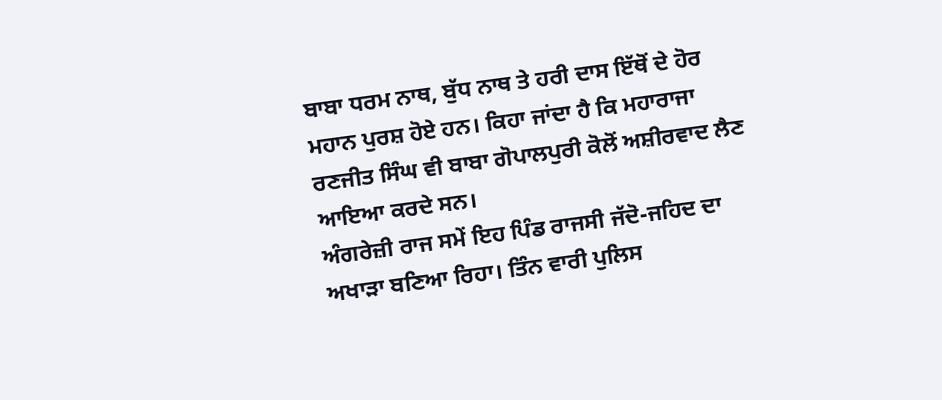ਬਾਬਾ ਧਰਮ ਨਾਥ, ਬੁੱਧ ਨਾਥ ਤੇ ਹਰੀ ਦਾਸ ਇੱਥੋਂ ਦੇ ਹੋਰ ਮਹਾਨ ਪੁਰਸ਼ ਹੋਏ ਹਨ। ਕਿਹਾ ਜਾਂਦਾ ਹੈ ਕਿ ਮਹਾਰਾਜਾ ਰਣਜੀਤ ਸਿੰਘ ਵੀ ਬਾਬਾ ਗੋਪਾਲਪੁਰੀ ਕੋਲੋਂ ਅਸ਼ੀਰਵਾਦ ਲੈਣ ਆਇਆ ਕਰਦੇ ਸਨ।
ਅੰਗਰੇਜ਼ੀ ਰਾਜ ਸਮੇਂ ਇਹ ਪਿੰਡ ਰਾਜਸੀ ਜੱਦੋ-ਜਹਿਦ ਦਾ ਅਖਾੜਾ ਬਣਿਆ ਰਿਹਾ। ਤਿੰਨ ਵਾਰੀ ਪੁਲਿਸ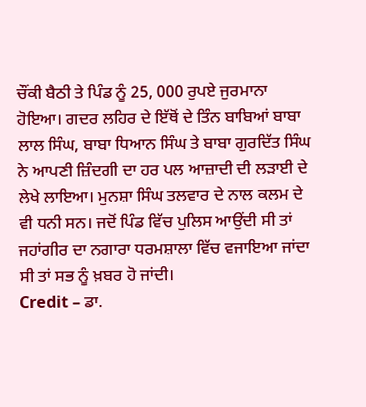ਚੌਂਕੀ ਬੈਠੀ ਤੇ ਪਿੰਡ ਨੂੰ 25, 000 ਰੁਪਏ ਜੁਰਮਾਨਾ ਹੋਇਆ। ਗਦਰ ਲਹਿਰ ਦੇ ਇੱਥੋਂ ਦੇ ਤਿੰਨ ਬਾਬਿਆਂ ਬਾਬਾ ਲਾਲ ਸਿੰਘ, ਬਾਬਾ ਧਿਆਨ ਸਿੰਘ ਤੇ ਬਾਬਾ ਗੁਰਦਿੱਤ ਸਿੰਘ ਨੇ ਆਪਣੀ ਜ਼ਿੰਦਗੀ ਦਾ ਹਰ ਪਲ ਆਜ਼ਾਦੀ ਦੀ ਲੜਾਈ ਦੇ ਲੇਖੇ ਲਾਇਆ। ਮੁਨਸ਼ਾ ਸਿੰਘ ਤਲਵਾਰ ਦੇ ਨਾਲ ਕਲਮ ਦੇ ਵੀ ਧਨੀ ਸਨ। ਜਦੋਂ ਪਿੰਡ ਵਿੱਚ ਪੁਲਿਸ ਆਉਂਦੀ ਸੀ ਤਾਂ ਜਹਾਂਗੀਰ ਦਾ ਨਗਾਰਾ ਧਰਮਸ਼ਾਲਾ ਵਿੱਚ ਵਜਾਇਆ ਜਾਂਦਾ ਸੀ ਤਾਂ ਸਭ ਨੂੰ ਖ਼ਬਰ ਹੋ ਜਾਂਦੀ।
Credit – ਡਾ.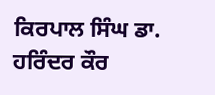ਕਿਰਪਾਲ ਸਿੰਘ ਡਾ. ਹਰਿੰਦਰ ਕੌਰ